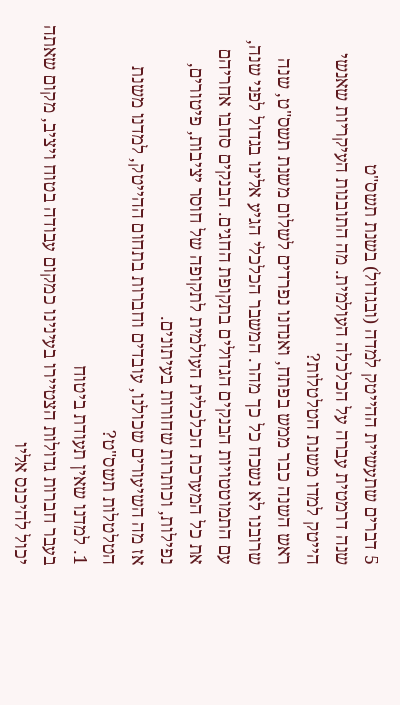5 דברים שתעשיית ההייטק למדה (ובגדול) בשנת תשס"ט
שנה דרמטית עברה על הכלכלה העולמית. מה התובנות העיקריות שאנשי הייטק למדו משנת הטלטלות?
ראש השנה כבר ממש בפתח, ואנחנו נפרדים לשלום משנת תשס"ט, שנה שרובנו לא נשכח כל כך מהר. המשבר הכלכלי הגיע אלינו בגדול לפני שנה, עם התמוטטויות הבנקים הגדולים בתקופת החגים. הבנקים סחבו אחריהם את כל המערכת הכלכלית העולמית לתקופה של חוסר יציבות, פיטורים, נפילות, וכותרות שחורות בעיתונים.
אז מה השיעורים שכולנו, עובדים וחברות בתחום ההייטק, למדנו משנת הטלטלות תשס"ט?
1. למדנו שאין תעודת ביטוח
בעבר חברות גדולות הצטיירו בעינינו כמקום עבודה בטוח ויציב, מקום שאתה יכול להיכנס אליו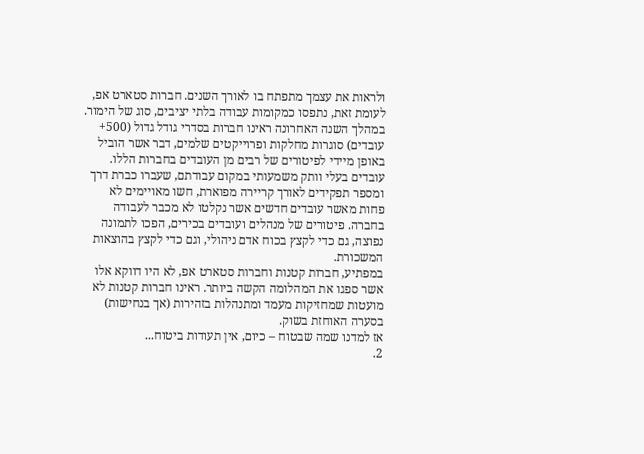ולראות את עצמך מתפתח בו לאורך השנים. חברות סטארט אפ, לעומת זאת, נתפסו כמקומות עבודה בלתי יציבים, סוג של הימור.
במהלך השנה האחרונה ראינו חברות בסדרי גודל גדול (500+ עובדים) סוגרות מחלקות ופרוייקטים שלמים, דבר אשר הוביל באופן מיידי לפיטורים של רבים מן העובדים בחברות הללו. עובדים בעלי וותק משמעותי במקום עבודתם, שעברו כברת דרך ומספר תפקידים לאורך קריירה מפוארת, חשו מאויימים לא פחות מאשר עובדים חדשים אשר נקלטו לא מכבר לעבודה בחברה. פיטורים של מנהלים ועובדים בכירים, הפכו לתמונה נפוצה, גם כדי לקצץ בכוח אדם ניהולי, וגם כדי לקצץ בהוצאות המשכורת.
במפתיע, חברות קטנות וחברות סטארט אפ, לא היו דווקא אלו אשר ספגו את המהלומה הקשה ביותר. ראינו חברות קטנות לא מועטות שמחזיקות מעמד ומתנהלות בזהירות (אך בנחישות) בסערה האוחזת בשוק.
אז למדנו שמה שבטוח – כיום, אין תעודות ביטוח...
2.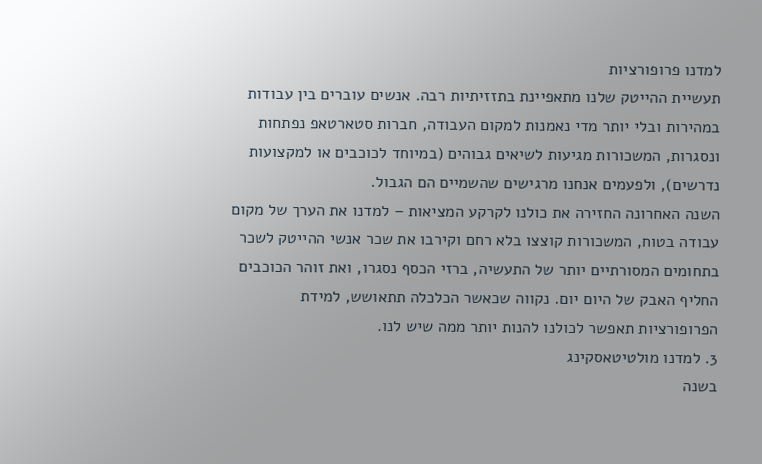למדנו פרופורציות
תעשיית ההייטק שלנו מתאפיינת בתזזיתיות רבה. אנשים עוברים בין עבודות במהירות ובלי יותר מדי נאמנות למקום העבודה, חברות סטארטאפ נפתחות ונסגרות, המשכורות מגיעות לשיאים גבוהים (במיוחד לכוכבים או למקצועות נדרשים), ולפעמים אנחנו מרגישים שהשמיים הם הגבול.
השנה האחרונה החזירה את כולנו לקרקע המציאות – למדנו את הערך של מקום עבודה בטוח, המשכורות קוצצו בלא רחם וקירבו את שכר אנשי ההייטק לשכר בתחומים המסורתיים יותר של התעשיה, ברזי הכסף נסגרו, ואת זוהר הכוכבים החליף האבק של היום יום. נקווה שכאשר הכלכלה תתאושש, למידת הפרופורציות תאפשר לכולנו להנות יותר ממה שיש לנו.
3. למדנו מולטיטאסקינג
בשנה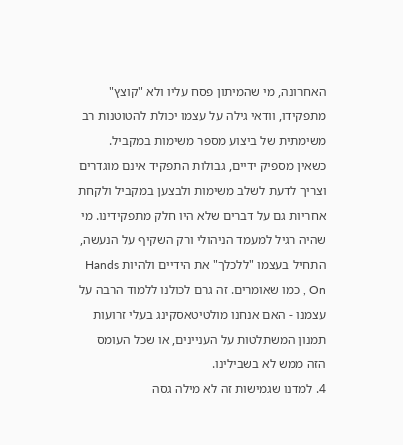האחרונה, מי שהמיתון פסח עליו ולא "קוצץ" מתפקידו, וודאי גילה על עצמו יכולת להטוטנות רב משימתית של ביצוע מספר משימות במקביל. כשאין מספיק ידיים, גבולות התפקיד אינם מוגדרים וצריך לדעת לשלב משימות ולבצען במקביל ולקחת אחריות גם על דברים שלא היו חלק מתפקידינו. מי שהיה רגיל למעמד הניהולי ורק השקיף על הנעשה, התחיל בעצמו "ללכלך" את הידיים ולהיות Hands On , כמו שאומרים. זה גרם לכולנו ללמוד הרבה על עצמנו - האם אנחנו מולטיטאסקינג בעלי זרועות תמנון המשתלטות על העניינים, או שכל העומס הזה ממש לא בשבילינו.
4. למדנו שגמישות זה לא מילה גסה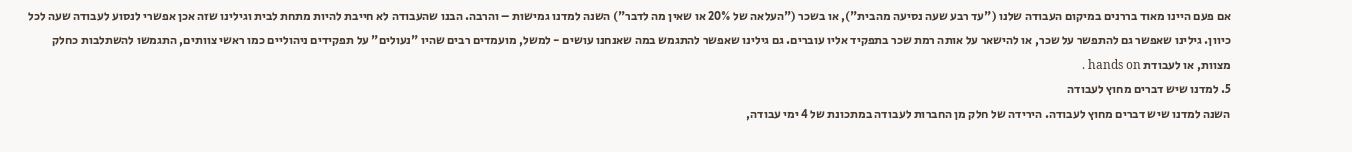אם פעם היינו מאוד בררנים במיקום העבודה שלנו ("עד רבע שעה נסיעה מהבית"), או בשכר ("העלאה של 20% או שאין מה לדבר") השנה למדנו גמישות – והרבה. הבנו שהעבודה לא חייבת להיות מתחת לבית וגילינו שזה אכן אפשרי לנסוע לעבודה שעה לכל כיוון. גילינו שאפשר גם להתפשר על שכר, או להישאר על אותה רמת שכר בתפקיד אליו עוברים. גם גילינו שאפשר להתגמש במה שאנחנו עושים - למשל, מועמדים רבים שהיו "נעולים" על תפקידים ניהוליים כמו ראשי צוותים, התגמשו להשתלבות כחלק מצוות, או לעבודת hands on .
5. למדנו שיש דברים מחוץ לעבודה
השנה למדנו שיש דברים מחוץ לעבודה. הירידה של חלק מן החברות לעבודה במתכונת של 4 ימי עבודה,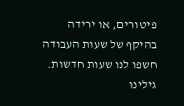פיטורים, או ירידה בהיקף של שעות העבודה חשפו לנו שעות חדשות. גילינו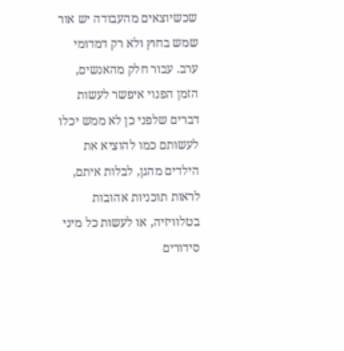שכשיוצאים מהעבודה יש אור שמש בחוץ ולא רק דמדומי ערב. עבור חלק מהאנשים, הזמן הפנוי איפשר לעשות דברים שלפני כן לא ממש יכלו לעשותם כמו להוציא את הילדים מהגן, לבלות איתם, לראות תוכניות אהובות בטלוויזיה, או לעשות כל מיני סידורים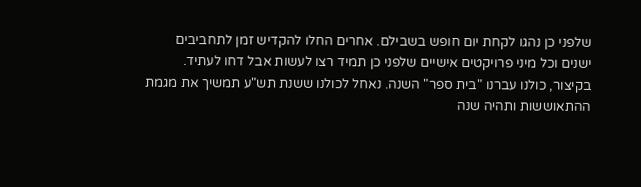שלפני כן נהגו לקחת יום חופש בשבילם. אחרים החלו להקדיש זמן לתחביבים ישנים וכל מיני פרויקטים אישיים שלפני כן תמיד רצו לעשות אבל דחו לעתיד.
בקיצור, כולנו עברנו "בית ספר" השנה. נאחל לכולנו ששנת תש"ע תמשיך את מגמת ההתאוששות ותהיה שנה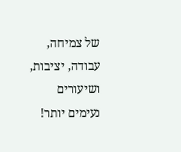של צמיחה, עבודה, יציבות, ושיעורים נעימים יותר!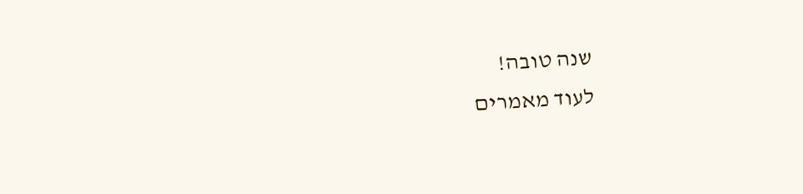שנה טובה!
לעוד מאמרים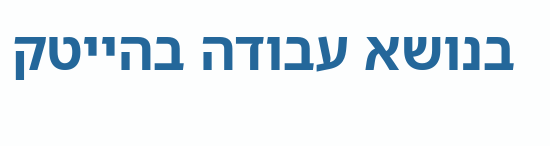בנושא עבודה בהייטק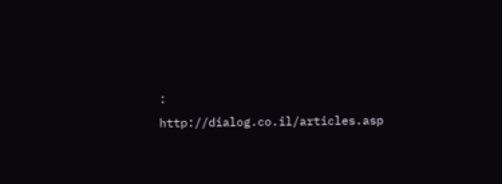: http://dialog.co.il/articles.asp